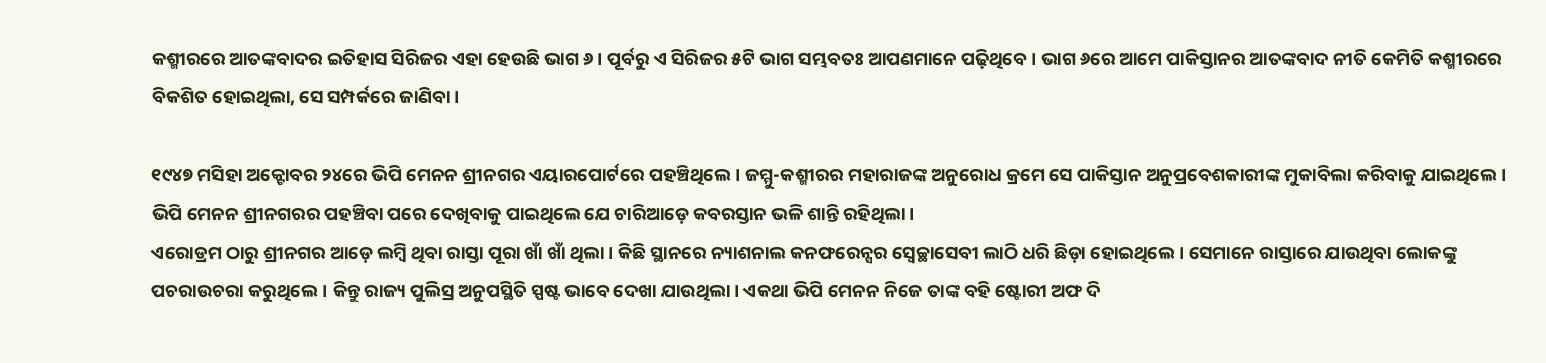କଶ୍ମୀରରେ ଆତଙ୍କବାଦର ଇତିହାସ ସିରିଜର ଏହା ହେଉଛି ଭାଗ ୬। ପୂର୍ବରୁ ଏ ସିରିଜର ୫ଟି ଭାଗ ସମ୍ଭବତଃ ଆପଣମାନେ ପଢ଼ିଥିବେ। ଭାଗ ୬ରେ ଆମେ ପାକିସ୍ତାନର ଆତଙ୍କବାଦ ନୀତି କେମିତି କଶ୍ମୀରରେ ବିକଶିତ ହୋଇଥିଲା, ସେ ସମ୍ପର୍କରେ ଜାଣିବା।

୧୯୪୭ ମସିହା ଅକ୍ଟୋବର ୨୪ରେ ଭିପି ମେନନ ଶ୍ରୀନଗର ଏୟାରପୋର୍ଟରେ ପହଞ୍ଚିଥିଲେ। ଜମ୍ମୁ-କଶ୍ମୀରର ମହାରାଜଙ୍କ ଅନୁରୋଧ କ୍ରମେ ସେ ପାକିସ୍ତାନ ଅନୁପ୍ରବେଶକାରୀଙ୍କ ମୁକାବିଲା କରିବାକୁ ଯାଇଥିଲେ। ଭିପି ମେନନ ଶ୍ରୀନଗରର ପହଞ୍ଚିବା ପରେ ଦେଖିବାକୁ ପାଇଥିଲେ ଯେ ଚାରିଆଡ଼େ କବରସ୍ତାନ ଭଳି ଶାନ୍ତି ରହିଥିଲା।
ଏରୋଡ୍ରମ ଠାରୁ ଶ୍ରୀନଗର ଆଡ଼େ ଲମ୍ବି ଥିବା ରାସ୍ତା ପୂରା ଖାଁ ଖାଁ ଥିଲା। କିଛି ସ୍ଥାନରେ ନ୍ୟାଶନାଲ କନଫରେନ୍ସର ସ୍ୱେଚ୍ଛାସେବୀ ଲାଠି ଧରି ଛିଡ଼ା ହୋଇଥିଲେ। ସେମାନେ ରାସ୍ତାରେ ଯାଉଥିବା ଲୋକଙ୍କୁ ପଚରାଉଚରା କରୁଥିଲେ। କିନ୍ତୁ ରାଜ୍ୟ ପୁଲିସ୍ର ଅନୁପସ୍ଥିତି ସ୍ପଷ୍ଟ ଭାବେ ଦେଖା ଯାଉଥିଲା। ଏକଥା ଭିପି ମେନନ ନିଜେ ତାଙ୍କ ବହି ଷ୍ଟୋରୀ ଅଫ ଦି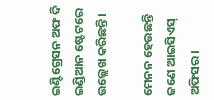ଇଣ୍ଟିଗ୍ରେସନ ଅଫ ଦି ଇଣ୍ଡିଆନ ଷ୍ଟେଟରେ ଉଲ୍ଲେଖ କରିଛନ୍ତି।

ମେନନ ହେଉଛନ୍ତି ଜଣେ ଆଇସିଏସ୍ ଅଫିସର।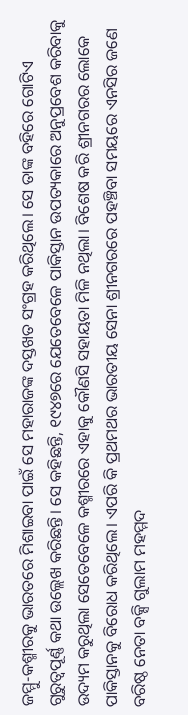ଜମ୍ମୁ-କଶ୍ମୀରକୁ ଭାରତରେ ମିଶାଇବା ପାଇଁ ସେ ମହାରାଜଙ୍କ ଦସ୍ତଖତ ସଂଗ୍ରହ କରିଥିଲେ। ସେ ତାଙ୍କ ବହିରେ ଗୋଟିଏ ଗୁରୁତ୍ୱପୂର୍ଣ୍ଣ କଥା ଉଲ୍ଲେଖ କରିଛନ୍ତି। ସେ କହିଛନ୍ତି, ୧୯୪୭ରେ ଯେତେବେଳେ ପାକିସ୍ତାନ ଉପତ୍ୟକାରେ ଅନୁପ୍ରବେଶ କରିବାକୁ ଉଦ୍ୟମ କରୁଥିଲା ସେତେବେଳେ କଶ୍ମୀରରେ ଏହାକୁ କୌଣସି ସହାୟତା ମିଳି ନଥିଲା। ବିଶେଷ କରି ଶ୍ରୀନଗରର ଲୋକେ ପାକିସ୍ତାନକୁ ବିରୋଧ କରିଥିଲେ। ଏପରି କି ପ୍ରଥମଥର ଭାରତୀୟ ସେନା ଶ୍ରୀନଗରରେ ପହଞ୍ଚିବା ସମୟରେ ଏନସିର ଜଣେ ବରିଷ୍ଠ ନେତା ବକ୍ସି ଗୁଲାମ ମହମ୍ମଦ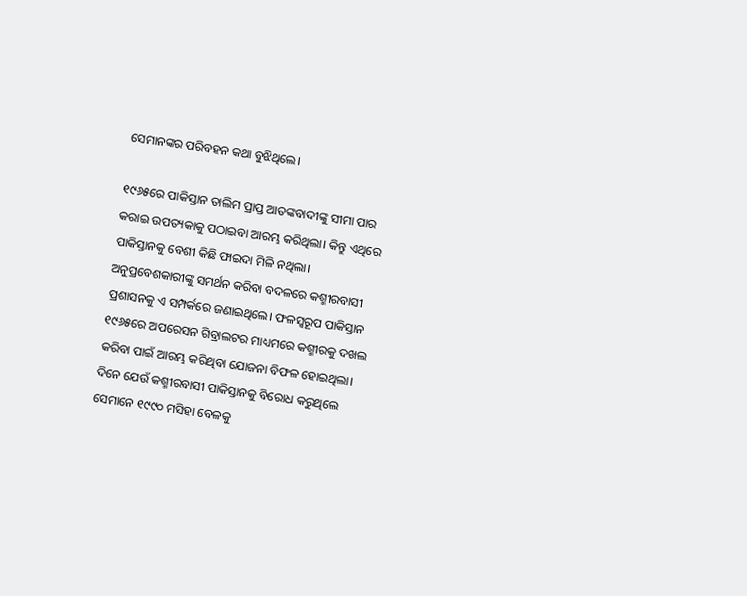ସେମାନଙ୍କର ପରିବହନ କଥା ବୁଝିଥିଲେ।

୧୯୬୫ରେ ପାକିସ୍ତାନ ତାଲିମ ପ୍ରାପ୍ତ ଆତଙ୍କବାଦୀଙ୍କୁ ସୀମା ପାର କରାଇ ଉପତ୍ୟକାକୁ ପଠାଇବା ଆରମ୍ଭ କରିଥିଲା। କିନ୍ତୁ ଏଥିରେ ପାକିସ୍ତାନକୁ ବେଶୀ କିଛି ଫାଇଦା ମିଳି ନଥିଲା। ଅନୁପ୍ରବେଶକାରୀଙ୍କୁ ସମର୍ଥନ କରିବା ବଦଳରେ କଶ୍ମୀରବାସୀ ପ୍ରଶାସନକୁ ଏ ସମ୍ପର୍କରେ ଜଣାଇଥିଲେ। ଫଳସ୍ୱରୂପ ପାକିସ୍ତାନ ୧୯୬୫ରେ ଅପରେସନ ଗିବ୍ରାଲଟର ମାଧ୍ୟମରେ କଶ୍ମୀରକୁ ଦଖଲ କରିବା ପାଇଁ ଆରମ୍ଭ କରିଥିବା ଯୋଜନା ବିଫଳ ହୋଇଥିଲା।
ଦିନେ ଯେଉଁ କଶ୍ମୀରବାସୀ ପାକିସ୍ତାନକୁ ବିରୋଧ କରୁଥିଲେ ସେମାନେ ୧୯୯୦ ମସିହା ବେଳକୁ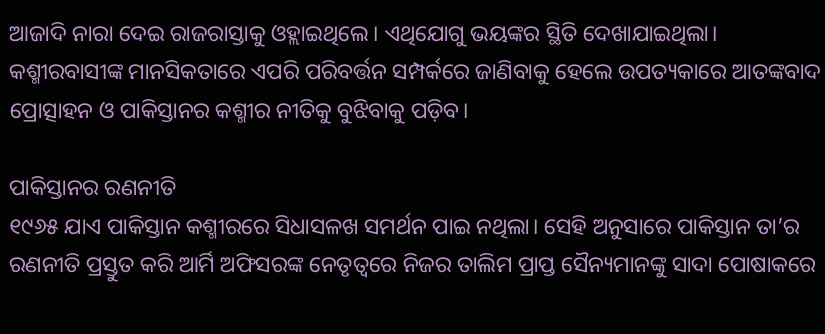ଆଜାଦି ନାରା ଦେଇ ରାଜରାସ୍ତାକୁ ଓହ୍ଲାଇଥିଲେ। ଏଥିଯୋଗୁ ଭୟଙ୍କର ସ୍ଥିତି ଦେଖାଯାଇଥିଲା। କଶ୍ମୀରବାସୀଙ୍କ ମାନସିକତାରେ ଏପରି ପରିବର୍ତ୍ତନ ସମ୍ପର୍କରେ ଜାଣିବାକୁ ହେଲେ ଉପତ୍ୟକାରେ ଆତଙ୍କବାଦ ପ୍ରୋତ୍ସାହନ ଓ ପାକିସ୍ତାନର କଶ୍ମୀର ନୀତିକୁ ବୁଝିବାକୁ ପଡ଼ିବ।

ପାକିସ୍ତାନର ରଣନୀତି
୧୯୬୫ ଯାଏ ପାକିସ୍ତାନ କଶ୍ମୀରରେ ସିଧାସଳଖ ସମର୍ଥନ ପାଇ ନଥିଲା। ସେହି ଅନୁସାରେ ପାକିସ୍ତାନ ତା’ର ରଣନୀତି ପ୍ରସ୍ତୁତ କରି ଆର୍ମି ଅଫିସରଙ୍କ ନେତୃତ୍ୱରେ ନିଜର ତାଲିମ ପ୍ରାପ୍ତ ସୈନ୍ୟମାନଙ୍କୁ ସାଦା ପୋଷାକରେ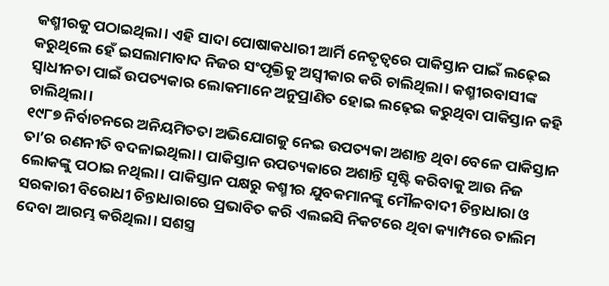କଶ୍ମୀରକୁ ପଠାଇଥିଲା। ଏହି ସାଦା ପୋଷାକଧାରୀ ଆର୍ମି ନେତୃତ୍ୱରେ ପାକିସ୍ତାନ ପାଇଁ ଲଢ଼େଇ କରୁଥିଲେ ହେଁ ଇସଲାମାବାଦ ନିଜର ସଂପୃକ୍ତିକୁ ଅସ୍ୱୀକାର କରି ଚାଲିଥିଲା। କଶ୍ମୀରବାସୀଙ୍କ ସ୍ୱାଧୀନତା ପାଇଁ ଉପତ୍ୟକାର ଲୋକମାନେ ଅନୁପ୍ରାଣିତ ହୋଇ ଲଢ଼େଇ କରୁଥିବା ପାକିସ୍ତାନ କହି ଚାଲିଥିଲା।
୧୯୮୭ ନିର୍ବାଚନରେ ଅନିୟମିତତା ଅଭିଯୋଗକୁ ନେଇ ଉପତ୍ୟକା ଅଶାନ୍ତ ଥିବା ବେଳେ ପାକିସ୍ତାନ ତା’ର ରଣନୀତି ବଦଳାଇଥିଲା। ପାକିସ୍ତାନ ଉପତ୍ୟକାରେ ଅଶାନ୍ତି ସୃଷ୍ଟି କରିବାକୁ ଆଉ ନିଜ ଲୋକଙ୍କୁ ପଠାଇ ନଥିଲା। ପାକିସ୍ତାନ ପକ୍ଷରୁ କଶ୍ମୀର ଯୁବକମାନଙ୍କୁ ମୌଳବାଦୀ ଚିନ୍ତାଧାରା ଓ ସରକାରୀ ବିରୋଧୀ ଚିନ୍ତାଧାରାରେ ପ୍ରଭାବିତ କରି ଏଲଇସି ନିକଟରେ ଥିବା କ୍ୟାମ୍ପରେ ତାଲିମ ଦେବା ଆରମ୍ଭ କରିଥିଲା। ସଶସ୍ତ୍ର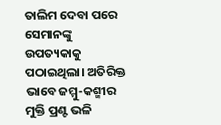ତାଲିମ ଦେବା ପରେ ସେମାନଙ୍କୁ ଉପତ୍ୟକାକୁ ପଠାଇଥିଲା। ଅତିରିକ୍ତ ଭାବେ ଜମ୍ମୁ-କଶ୍ମୀର ମୁକ୍ତି ପ୍ରଣ୍ଟ ଭଳି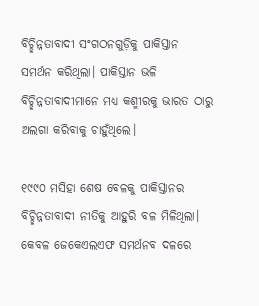ବିଚ୍ଛିନ୍ନତାବାଦୀ ସଂଗଠନଗୁଡ଼ିକୁ ପାକିସ୍ତାନ ସମର୍ଥନ କରିଥିଲା। ପାକିସ୍ତାନ ଭଳି ବିଚ୍ଛିନ୍ନତାବାଦୀମାନେ ମଧ୍ୟ କଶ୍ମୀରକୁ ଭାରତ ଠାରୁ ଅଲଗା କରିବାକୁ ଚାହୁଁଥିଲେ।

୧୯୯୦ ମସିହା ଶେଷ ବେଳକୁ ପାକିସ୍ତାନର ବିଚ୍ଛିନ୍ନତାବାଦୀ ନୀତିକୁ ଆହୁରି ବଳ ମିଳିଥିଲା। କେବଳ ଜେକେଏଲଏଫ ସମର୍ଥନବ ଦଳରେ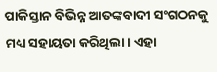ପାକିସ୍ତାନ ବିଭିନ୍ନ ଆତଙ୍କବାଦୀ ସଂଗଠନକୁ ମଧ୍ୟ ସହାୟତା କରିଥିଲା। ଏହା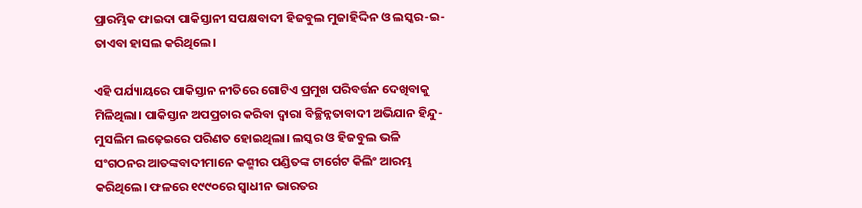ପ୍ରାରମ୍ଭିକ ଫାଇଦା ପାକିସ୍ତାନୀ ସପକ୍ଷବାଦୀ ହିଜବୁଲ ମୁଜାହିଦ୍ଦିନ ଓ ଲସ୍କର-ଇ-ତାଏବା ହାସଲ କରିଥିଲେ।

ଏହି ପର୍ଯ୍ୟାୟରେ ପାକିସ୍ତାନ ନୀତିରେ ଗୋଟିଏ ପ୍ରମୁଖ ପରିବର୍ତ୍ତନ ଦେଖିବାକୁ ମିଳିଥିଲା। ପାକିସ୍ତାନ ଅପପ୍ରଚାର କରିବା ଦ୍ୱାରା ବିଚ୍ଛିନ୍ନତାବାଦୀ ଅଭିଯାନ ହିନ୍ଦୁ-ମୁସଲିମ ଲଢ଼େଇରେ ପରିଣତ ହୋଇଥିଲା। ଲସ୍କର ଓ ହିଜବୁଲ ଭଳି ସଂଗଠନର ଆତଙ୍କବାଦୀମାନେ କଶ୍ମୀର ପଣ୍ଡିତଙ୍କ ଟାର୍ଗେଟ କିଲିଂ ଆରମ୍ଭ କରିଥିଲେ। ଫଳରେ ୧୯୯୦ରେ ସ୍ୱାଧୀନ ଭାରତର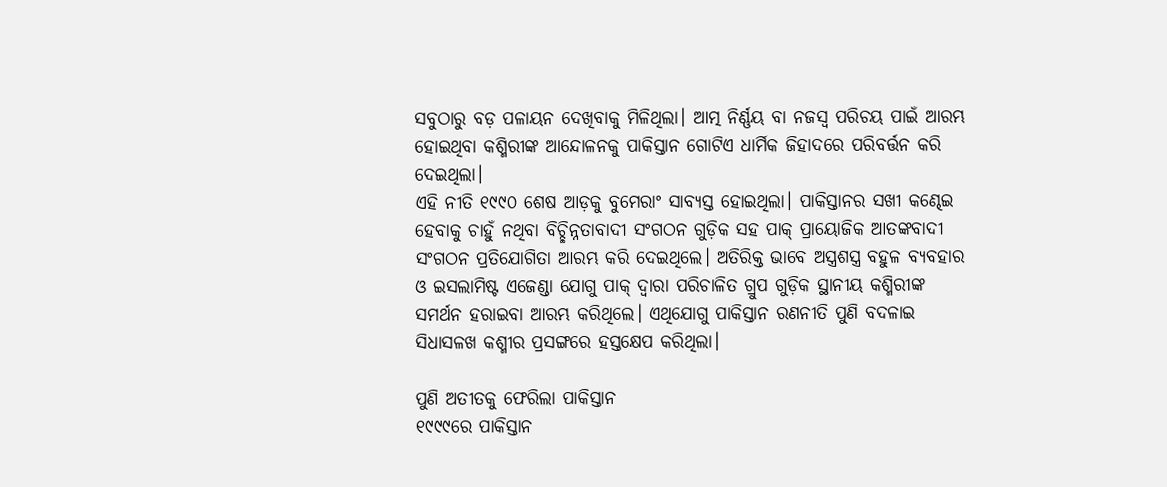ସବୁଠାରୁ ବଡ଼ ପଳାୟନ ଦେଖିବାକୁ ମିଳିଥିଲା। ଆତ୍ମ ନିର୍ଣ୍ଣୟ ବା ନଜସ୍ୱ ପରିଚୟ ପାଇଁ ଆରମ୍ଭ ହୋଇଥିବା କଶ୍ମିରୀଙ୍କ ଆନ୍ଦୋଳନକୁ ପାକିସ୍ତାନ ଗୋଟିଏ ଧାର୍ମିକ ଜିହାଦରେ ପରିବର୍ତ୍ତନ କରି ଦେଇଥିଲା।
ଏହି ନୀତି ୧୯୯୦ ଶେଷ ଆଡ଼କୁ ବୁମେରାଂ ସାବ୍ୟସ୍ତ ହୋଇଥିଲା। ପାକିସ୍ତାନର ସଖୀ କଣ୍ଢେଇ ହେବାକୁ ଚାହୁଁ ନଥିବା ବିଚ୍ଛିନ୍ନତାବାଦୀ ସଂଗଠନ ଗୁଡ଼ିକ ସହ ପାକ୍ ପ୍ରାୟୋଜିକ ଆତଙ୍କବାଦୀ ସଂଗଠନ ପ୍ରତିଯୋଗିତା ଆରମ୍ଭ କରି ଦେଇଥିଲେ। ଅତିରିକ୍ତ ଭାବେ ଅସ୍ତ୍ରଶସ୍ତ୍ର ବହୁଳ ବ୍ୟବହାର ଓ ଇସଲାମିଷ୍ଟ ଏଜେଣ୍ଡା ଯୋଗୁ ପାକ୍ ଦ୍ୱାରା ପରିଚାଳିତ ଗ୍ରୁପ ଗୁଡ଼ିକ ସ୍ଥାନୀୟ କଶ୍ମିରୀଙ୍କ ସମର୍ଥନ ହରାଇବା ଆରମ୍ଭ କରିଥିଲେ। ଏଥିଯୋଗୁ ପାକିସ୍ତାନ ରଣନୀତି ପୁଣି ବଦଳାଇ ସିଧାସଳଖ କଶ୍ମୀର ପ୍ରସଙ୍ଗରେ ହସ୍ତକ୍ଷେପ କରିଥିଲା।

ପୁଣି ଅତୀତକୁ ଫେରିଲା ପାକିସ୍ତାନ
୧୯୯୯ରେ ପାକିସ୍ତାନ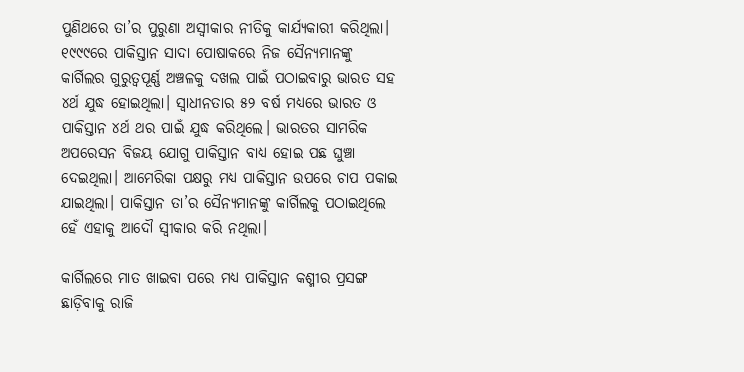ପୁଣିଥରେ ତା’ର ପୁରୁଣା ଅସ୍ୱୀକାର ନୀତିକୁ କାର୍ଯ୍ୟକାରୀ କରିଥିଲା। ୧୯୯୯ରେ ପାକିସ୍ତାନ ସାଦା ପୋଷାକରେ ନିଜ ସୈନ୍ୟମାନଙ୍କୁ କାର୍ଗିଲର ଗୁରୁତ୍ୱପୂର୍ଣ୍ଣ ଅଞ୍ଚଳକୁ ଦଖଲ ପାଇଁ ପଠାଇବାରୁ ଭାରତ ସହ ୪ର୍ଥ ଯୁଦ୍ଧ ହୋଇଥିଲା। ସ୍ୱାଧୀନତାର ୫୨ ବର୍ଷ ମଧ୍ୟରେ ଭାରତ ଓ ପାକିସ୍ତାନ ୪ର୍ଥ ଥର ପାଇଁ ଯୁଦ୍ଧ କରିଥିଲେ। ଭାରତର ସାମରିକ ଅପରେସନ ବିଜୟ ଯୋଗୁ ପାକିସ୍ତାନ ବାଧ୍ୟ ହୋଇ ପଛ ଘୁଞ୍ଚା ଦେଇଥିଲା। ଆମେରିକା ପକ୍ଷରୁ ମଧ୍ୟ ପାକିସ୍ତାନ ଉପରେ ଚାପ ପକାଇ ଯାଇଥିଲା। ପାକିସ୍ତାନ ତା’ର ସୈନ୍ୟମାନଙ୍କୁ କାର୍ଗିଲକୁ ପଠାଇଥିଲେ ହେଁ ଏହାକୁ ଆଦୌ ସ୍ୱୀକାର କରି ନଥିଲା।

କାର୍ଗିଲରେ ମାତ ଖାଇବା ପରେ ମଧ୍ୟ ପାକିସ୍ତାନ କଶ୍ମୀର ପ୍ରସଙ୍ଗ ଛାଡ଼ିବାକୁ ରାଜି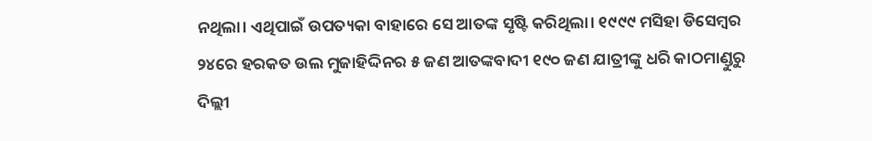ନଥିଲା। ଏଥିପାଇଁ ଉପତ୍ୟକା ବାହାରେ ସେ ଆତଙ୍କ ସୃଷ୍ଟି କରିଥିଲା। ୧୯୯୯ ମସିହା ଡିସେମ୍ବର ୨୪ରେ ହରକତ ଉଲ ମୁଜାହିଦ୍ଦିନର ୫ ଜଣ ଆତଙ୍କବାଦୀ ୧୯୦ ଜଣ ଯାତ୍ରୀଙ୍କୁ ଧରି କାଠମାଣ୍ଡୁରୁ ଦିଲ୍ଲୀ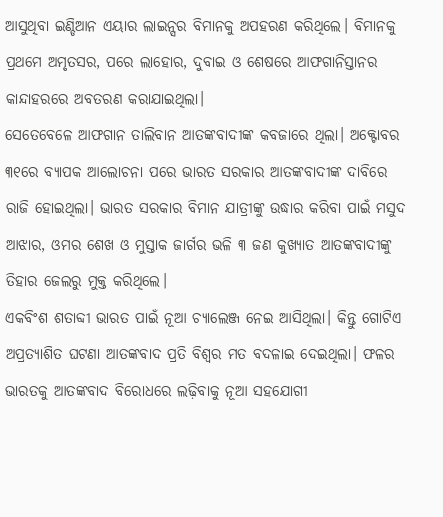ଆସୁଥିବା ଇଣ୍ଡିଆନ ଏୟାର ଲାଇନ୍ସର ବିମାନକୁ ଅପହରଣ କରିଥିଲେ। ବିମାନକୁ ପ୍ରଥମେ ଅମୃତସର, ପରେ ଲାହୋର, ଦୁବାଇ ଓ ଶେଷରେ ଆଫଗାନିସ୍ତାନର କାନ୍ଦାହରରେ ଅବତରଣ କରାଯାଇଥିଲା।
ସେତେବେଳେ ଆଫଗାନ ତାଲିବାନ ଆତଙ୍କବାଦୀଙ୍କ କବଜାରେ ଥିଲା। ଅକ୍ଟୋବର ୩୧ରେ ବ୍ୟାପକ ଆଲୋଚନା ପରେ ଭାରତ ସରକାର ଆତଙ୍କବାଦୀଙ୍କ ଦାବିରେ ରାଜି ହୋଇଥିଲା। ଭାରତ ସରକାର ବିମାନ ଯାତ୍ରୀଙ୍କୁ ଉଦ୍ଧାର କରିବା ପାଇଁ ମସୁଦ ଆଝାର, ଓମର ଶେଖ ଓ ମୁସ୍ତାକ ଜାର୍ଗର ଭଳି ୩ ଜଣ କୁଖ୍ୟାତ ଆତଙ୍କବାଦୀଙ୍କୁ ତିହାର ଜେଲରୁ ମୁକ୍ତ କରିଥିଲେ।
ଏକବିଂଶ ଶତାବ୍ଦୀ ଭାରତ ପାଇଁ ନୂଆ ଚ୍ୟାଲେଞ୍ଜ ନେଇ ଆସିଥିଲା। କିନ୍ତୁ ଗୋଟିଏ ଅପ୍ରତ୍ୟାଶିତ ଘଟଣା ଆତଙ୍କବାଦ ପ୍ରତି ବିଶ୍ୱର ମତ ବଦଳାଇ ଦେଇଥିଲା। ଫଳର ଭାରତକୁ ଆତଙ୍କବାଦ ବିରୋଧରେ ଲଢ଼ିବାକୁ ନୂଆ ସହଯୋଗୀ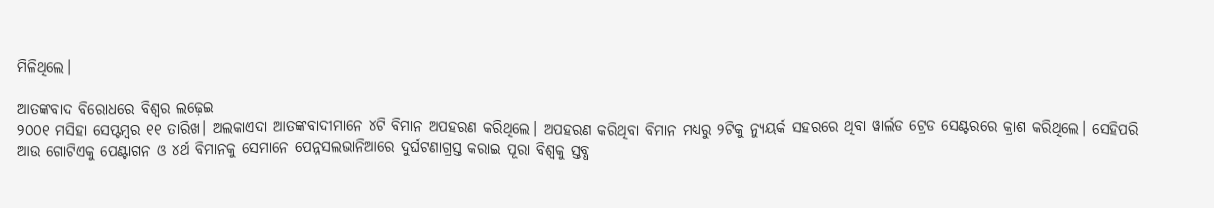ମିଳିଥିଲେ।

ଆତଙ୍କବାଦ ବିରୋଧରେ ବିଶ୍ୱର ଲଢ଼େଇ
୨୦୦୧ ମସିହା ସେପ୍ଟମ୍ବର ୧୧ ତାରିଖ। ଅଲକାଏଦା ଆତଙ୍କବାଦୀମାନେ ୪ଟି ବିମାନ ଅପହରଣ କରିଥିଲେ। ଅପହରଣ କରିଥିବା ବିମାନ ମଧ୍ୟରୁ ୨ଟିକୁ ନ୍ୟୁୟର୍କ ସହରରେ ଥିବା ୱାର୍ଲଡ ଟ୍ରେଡ ସେଣ୍ଟରରେ କ୍ରାଶ କରିଥିଲେ। ସେହିପରି ଆଉ ଗୋଟିଏକୁ ପେଣ୍ଟାଗନ ଓ ୪ର୍ଥ ବିମାନକୁ ସେମାନେ ପେନ୍ନସଲଭାନିଆରେ ଦୁର୍ଘଟଣାଗ୍ରସ୍ତ କରାଇ ପୂରା ବିଶ୍ୱକୁ ସ୍ତବ୍ଧ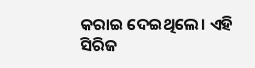କରାଇ ଦେଇଥିଲେ। ଏହି ସିରିଜ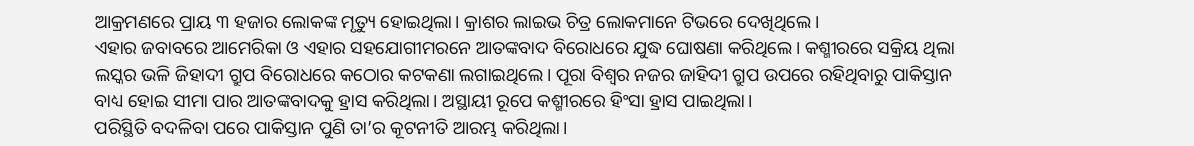ଆକ୍ରମଣରେ ପ୍ରାୟ ୩ ହଜାର ଲୋକଙ୍କ ମୃତ୍ୟୁ ହୋଇଥିଲା। କ୍ରାଶର ଲାଇଭ ଚିତ୍ର ଲୋକମାନେ ଟିଭରେ ଦେଖିଥିଲେ।
ଏହାର ଜବାବରେ ଆମେରିକା ଓ ଏହାର ସହଯୋଗୀମରନେ ଆତଙ୍କବାଦ ବିରୋଧରେ ଯୁଦ୍ଧ ଘୋଷଣା କରିଥିଲେ। କଶ୍ମୀରରେ ସକ୍ରିୟ ଥିଲା ଲସ୍କର ଭଳି ଜିହାଦୀ ଗ୍ରୁପ ବିରୋଧରେ କଠୋର କଟକଣା ଲଗାଇଥିଲେ। ପୂରା ବିଶ୍ୱର ନଜର ଜାହିଦୀ ଗ୍ରୁପ ଉପରେ ରହିଥିବାରୁ ପାକିସ୍ତାନ ବାଧ୍ୟ ହୋଇ ସୀମା ପାର ଆତଙ୍କବାଦକୁ ହ୍ରାସ କରିଥିଲା। ଅସ୍ଥାୟୀ ରୂପେ କଶ୍ମୀରରେ ହିଂସା ହ୍ରାସ ପାଇଥିଲା।
ପରିସ୍ଥିତି ବଦଳିବା ପରେ ପାକିସ୍ତାନ ପୁଣି ତା’ର କୂଟନୀତି ଆରମ୍ଭ କରିଥିଲା।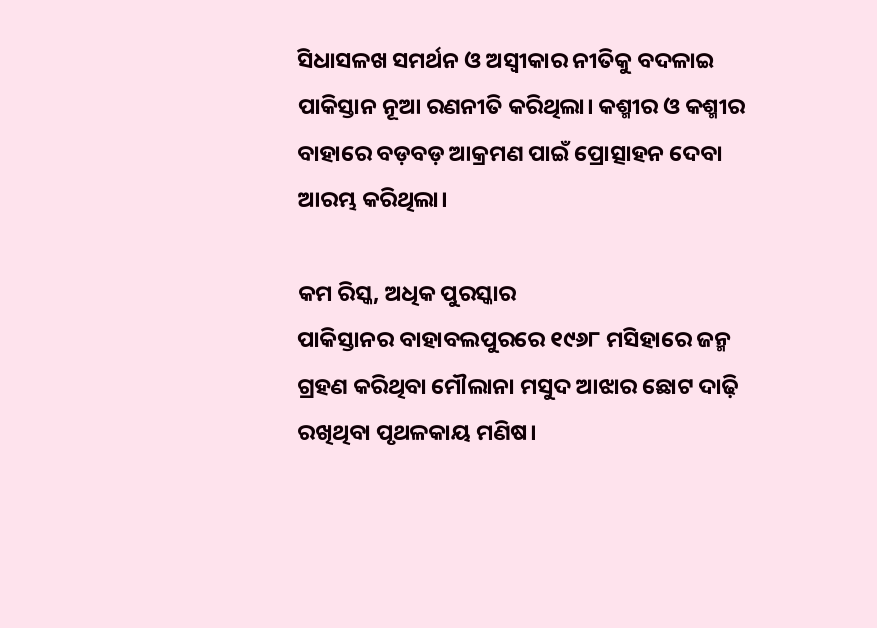ସିଧାସଳଖ ସମର୍ଥନ ଓ ଅସ୍ୱୀକାର ନୀତିକୁ ବଦଳାଇ ପାକିସ୍ତାନ ନୂଆ ରଣନୀତି କରିଥିଲା। କଶ୍ମୀର ଓ କଶ୍ମୀର ବାହାରେ ବଡ଼ବଡ଼ ଆକ୍ରମଣ ପାଇଁ ପ୍ରୋତ୍ସାହନ ଦେବା ଆରମ୍ଭ କରିଥିଲା।

କମ ରିସ୍କ, ଅଧିକ ପୁରସ୍କାର
ପାକିସ୍ତାନର ବାହାବଲପୁରରେ ୧୯୬୮ ମସିହାରେ ଜନ୍ମ ଗ୍ରହଣ କରିଥିବା ମୌଲାନା ମସୁଦ ଆଝାର ଛୋଟ ଦାଢ଼ି ରଖିଥିବା ପୃଥଳକାୟ ମଣିଷ।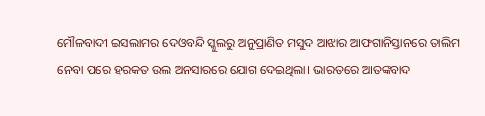ମୌଳବାଦୀ ଇସଲାମର ଦେଓବନ୍ଦି ସ୍କୁଲରୁ ଅନୁପ୍ରାଣିତ ମସୁଦ ଆଝାର ଆଫଗାନିସ୍ତାନରେ ତାଲିମ ନେବା ପରେ ହରକତ ଉଲ ଅନସାରରେ ଯୋଗ ଦେଇଥିଲା। ଭାରତରେ ଆତଙ୍କବାଦ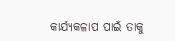କାର୍ଯ୍ୟକଳାପ ପାଇଁ ତାକୁ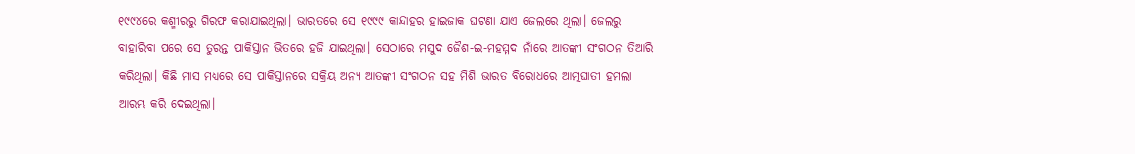୧୯୯୪ରେ କଶ୍ମୀରରୁ ଗିରଫ କରାଯାଇଥିଲା। ଭାରତରେ ସେ ୧୯୯୯ କାନ୍ଦାହର ହାଇଜାକ ଘଟଣା ଯାଏ ଜେଲରେ ଥିଲା। ଜେଲରୁ ବାହାରିବା ପରେ ସେ ତୁରନ୍ତ ପାକିସ୍ତାନ ଭିତରେ ହଜି ଯାଇଥିଲା। ସେଠାରେ ମସୁଦ ଜୈଶ-ଇ-ମହମ୍ମଦ ନାଁରେ ଆତଙ୍କୀ ସଂଗଠନ ତିଆରି କରିଥିଲା। କିଛି ମାସ ମଧ୍ୟରେ ସେ ପାକିସ୍ତାନରେ ସକ୍ରିୟ ଅନ୍ୟ ଆତଙ୍କୀ ସଂଗଠନ ସହ ମିଶି ଭାରତ ବିରୋଧରେ ଆତ୍ମଘାତୀ ହମଲା ଆରମ୍ଭ କରି ଦେଇଥିଲା।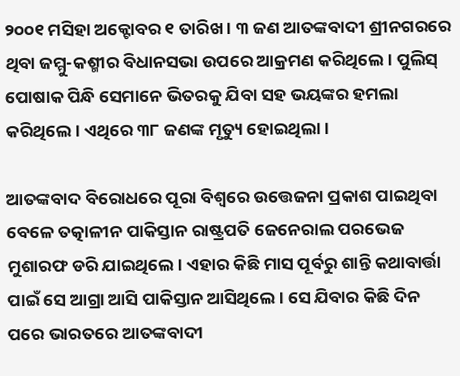୨୦୦୧ ମସିହା ଅକ୍ଟୋବର ୧ ତାରିଖ। ୩ ଜଣ ଆତଙ୍କବାଦୀ ଶ୍ରୀନଗରରେ ଥିବା ଜମ୍ମୁ-କଶ୍ମୀର ବିଧାନସଭା ଉପରେ ଆକ୍ରମଣ କରିଥିଲେ। ପୁଲିସ୍ ପୋଷାକ ପିନ୍ଧି ସେମାନେ ଭିତରକୁ ଯିବା ସହ ଭୟଙ୍କର ହମଲା କରିଥିଲେ। ଏଥିରେ ୩୮ ଜଣଙ୍କ ମୃତ୍ୟୁ ହୋଇଥିଲା।

ଆତଙ୍କବାଦ ବିରୋଧରେ ପୂରା ବିଶ୍ୱରେ ଉତ୍ତେଜନା ପ୍ରକାଶ ପାଇଥିବା ବେଳେ ତତ୍କାଳୀନ ପାକିସ୍ତାନ ରାଷ୍ଟ୍ରପତି ଜେନେରାଲ ପରଭେଜ ମୁଶାରଫ ଡରି ଯାଇଥିଲେ। ଏହାର କିଛି ମାସ ପୂର୍ବରୁ ଶାନ୍ତି କଥାବାର୍ତ୍ତା ପାଇଁ ସେ ଆଗ୍ରା ଆସି ପାକିସ୍ତାନ ଆସିଥିଲେ। ସେ ଯିବାର କିଛି ଦିନ ପରେ ଭାରତରେ ଆତଙ୍କବାଦୀ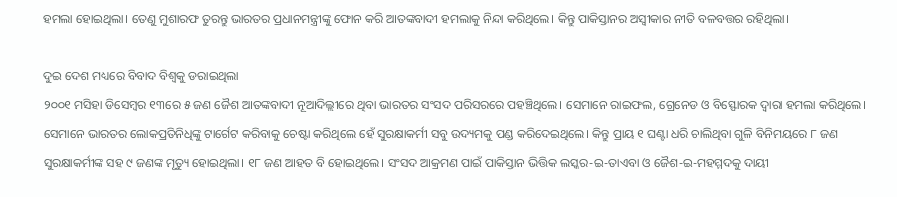ହମଲା ହୋଇଥିଲା। ତେଣୁ ମୁଶାରଫ ତୁରନ୍ତୁ ଭାରତର ପ୍ରଧାନମନ୍ତ୍ରୀଙ୍କୁ ଫୋନ କରି ଆତଙ୍କବାଦୀ ହମଲାକୁ ନିନ୍ଦା କରିଥିଲେ। କିନ୍ତୁ ପାକିସ୍ତାନର ଅସ୍ୱୀକାର ନୀତି ବଳବତ୍ତର ରହିଥିଲା।

ଦୁଇ ଦେଶ ମଧ୍ୟରେ ବିବାଦ ବିଶ୍ୱକୁ ଡରାଇଥିଲା
୨୦୦୧ ମସିହା ଡିସେମ୍ବର ୧୩ରେ ୫ ଜଣ ଜୈଶ ଆତଙ୍କବାଦୀ ନୂଆଦିଲ୍ଲୀରେ ଥିବା ଭାରତର ସଂସଦ ପରିସରରେ ପହଞ୍ଚିଥିଲେ। ସେମାନେ ରାଇଫଲ, ଗ୍ରେନେଡ ଓ ବିସ୍ଫୋରକ ଦ୍ୱାରା ହମଲା କରିଥିଲେ। ସେମାନେ ଭାରତର ଲୋକପ୍ରତିନିଧିଙ୍କୁ ଟାର୍ଗେଟ କରିବାକୁ ଚେଷ୍ଟା କରିଥିଲେ ହେଁ ସୁରକ୍ଷାକର୍ମୀ ସବୁ ଉଦ୍ୟମକୁ ପଣ୍ଡ କରିଦେଇଥିଲେ। କିନ୍ତୁ ପ୍ରାୟ ୧ ଘଣ୍ଟା ଧରି ଚାଲିଥିବା ଗୁଳି ବିନିମୟରେ ୮ ଜଣ ସୁରକ୍ଷାକର୍ମୀଙ୍କ ସହ ୯ ଜଣଙ୍କ ମୃତ୍ୟୁ ହୋଇଥିଲା। ୧୮ ଜଣ ଆହତ ବି ହୋଇଥିଲେ। ସଂସଦ ଆକ୍ରମଣ ପାଇଁ ପାକିସ୍ତାନ ଭିତ୍ତିକ ଲସ୍କର-ଇ-ତାଏବା ଓ ଜୈଶ-ଇ-ମହମ୍ମଦକୁ ଦାୟୀ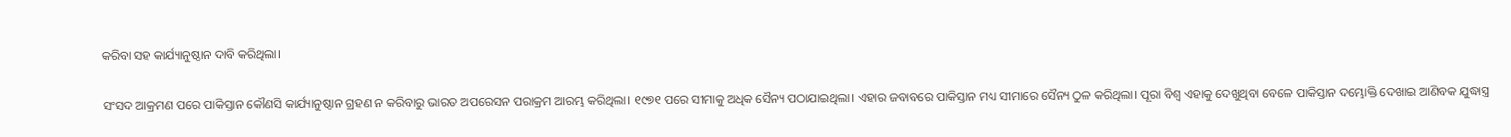କରିବା ସହ କାର୍ଯ୍ୟାନୁଷ୍ଠାନ ଦାବି କରିଥିଲା।

ସଂସଦ ଆକ୍ରମଣ ପରେ ପାକିସ୍ତାନ କୌଣସି କାର୍ଯ୍ୟାନୁଷ୍ଠାନ ଗ୍ରହଣ ନ କରିବାରୁ ଭାରତ ଅପରେସନ ପରାକ୍ରମ ଆରମ୍ଭ କରିଥିଲା। ୧୯୭୧ ପରେ ସୀମାକୁ ଅଧିକ ସୈନ୍ୟ ପଠାଯାଇଥିଲା। ଏହାର ଜବାବରେ ପାକିସ୍ତାନ ମଧ୍ୟ ସୀମାରେ ସୈନ୍ୟ ଠୁଳ କରିଥିଲା। ପୂରା ବିଶ୍ୱ ଏହାକୁ ଦେଖୁଥିବା ବେଳେ ପାକିସ୍ତାନ ଦମ୍ଭୋକ୍ତି ଦେଖାଇ ଆଣିବକ ଯୁଦ୍ଧାସ୍ତ୍ର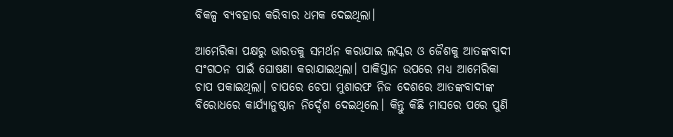ବିକଳ୍ପ ବ୍ୟବହାର କରିବାର ଧମକ ଦେଇଥିଲା।

ଆମେରିକା ପକ୍ଷରୁ ଭାରତକୁ ସମର୍ଥନ କରାଯାଇ ଲସ୍କର ଓ ଜୈଶକୁ ଆତଙ୍କବାଦୀ ସଂଗଠନ ପାଇଁ ଘୋଷଣା କରାଯାଇଥିଲା। ପାକିସ୍ତାନ ଉପରେ ମଧ୍ୟ ଆମେରିକା ଚାପ ପକାଇଥିଲା। ଚାପରେ ଚେପା ମୁଶାରଫ ନିଜ ଦେଶରେ ଆତଙ୍କବାଦୀଙ୍କ ବିରୋଧରେ କାର୍ଯ୍ୟାନୁଷ୍ଠାନ ନିର୍ଦ୍ଦେଶ ଦେଇଥିଲେ। କିନ୍ତୁ କିଛି ମାସରେ ପରେ ପୁଣି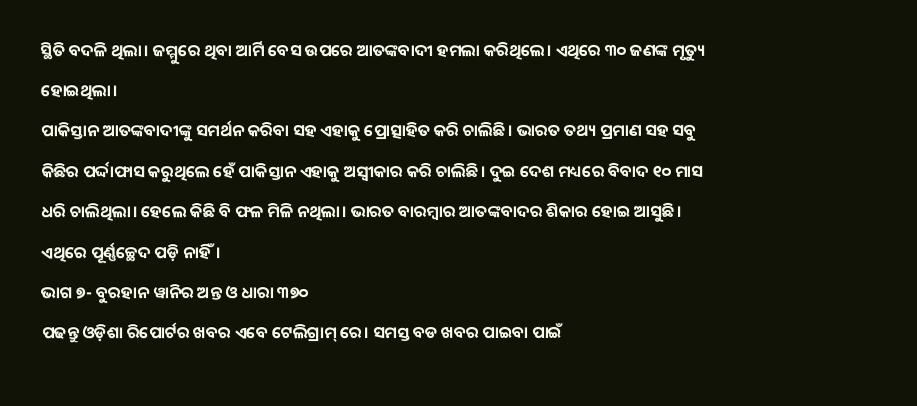ସ୍ଥିତି ବଦଳି ଥିଲା। ଜମ୍ମୁରେ ଥିବା ଆର୍ମି ବେସ ଉପରେ ଆତଙ୍କବାଦୀ ହମଲା କରିଥିଲେ। ଏଥିରେ ୩୦ ଜଣଙ୍କ ମୃତ୍ୟୁ ହୋଇଥିଲା।
ପାକିସ୍ତାନ ଆତଙ୍କବାଦୀଙ୍କୁ ସମର୍ଥନ କରିବା ସହ ଏହାକୁ ପ୍ରୋତ୍ସାହିତ କରି ଚାଲିଛି। ଭାରତ ତଥ୍ୟ ପ୍ରମାଣ ସହ ସବୁ କିଛିର ପର୍ଦ୍ଦାଫାସ କରୁଥିଲେ ହେଁ ପାକିସ୍ତାନ ଏହାକୁ ଅସ୍ୱୀକାର କରି ଚାଲିଛି। ଦୁଇ ଦେଶ ମଧ୍ୟରେ ବିବାଦ ୧୦ ମାସ ଧରି ଚାଲିଥିଲା। ହେଲେ କିଛି ବି ଫଳ ମିଳି ନଥିଲା। ଭାରତ ବାରମ୍ବାର ଆତଙ୍କବାଦର ଶିକାର ହୋଇ ଆସୁଛି। ଏଥିରେ ପୂର୍ଣ୍ଣଚ୍ଛେଦ ପଡ଼ି ନାହିଁ।
ଭାଗ ୭- ବୁରହାନ ୱାନିର ଅନ୍ତ ଓ ଧାରା ୩୭୦
ପଢନ୍ତୁ ଓଡ଼ିଶା ରିପୋର୍ଟର ଖବର ଏବେ ଟେଲିଗ୍ରାମ୍ ରେ। ସମସ୍ତ ବଡ ଖବର ପାଇବା ପାଇଁ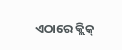ଏଠାରେ କ୍ଲିକ୍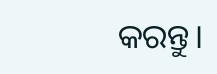କରନ୍ତୁ।